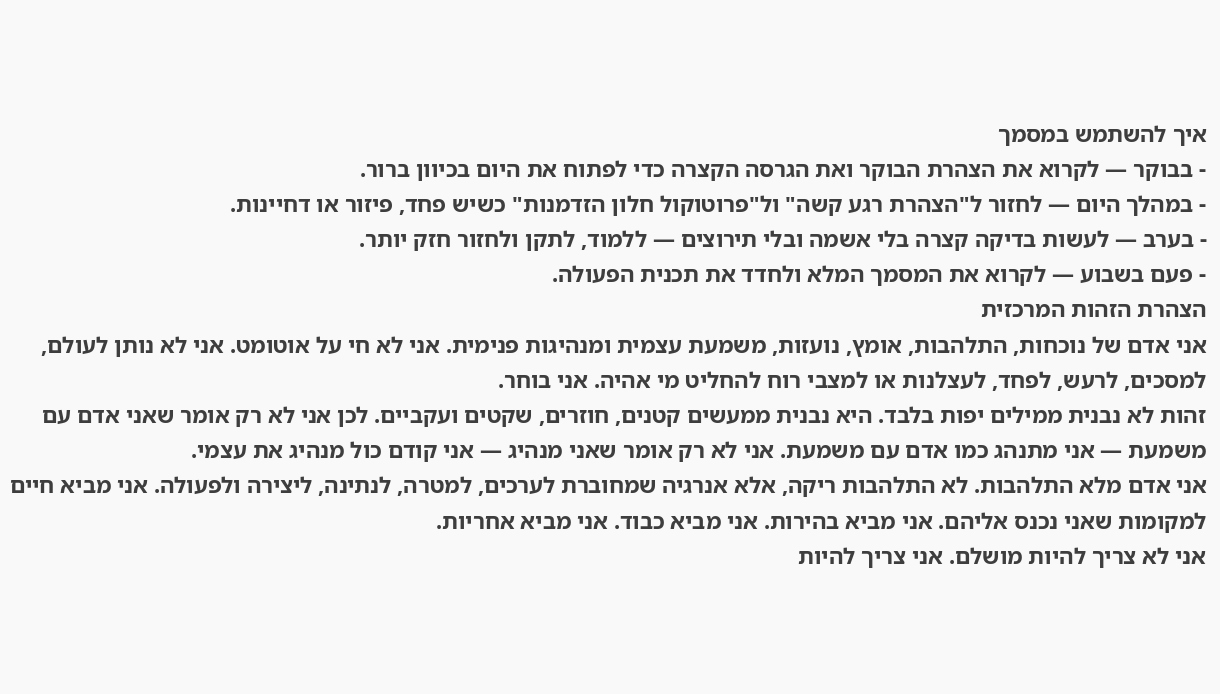איך להשתמש במסמך
- בבוקר — לקרוא את הצהרת הבוקר ואת הגרסה הקצרה כדי לפתוח את היום בכיוון ברור.
- במהלך היום — לחזור ל"הצהרת רגע קשה" ול"פרוטוקול חלון הזדמנות" כשיש פחד, פיזור או דחיינות.
- בערב — לעשות בדיקה קצרה בלי אשמה ובלי תירוצים — ללמוד, לתקן ולחזור חזק יותר.
- פעם בשבוע — לקרוא את המסמך המלא ולחדד את תכנית הפעולה.
הצהרת הזהות המרכזית
אני אדם של נוכחות, התלהבות, אומץ, נועזות, משמעת עצמית ומנהיגות פנימית. אני לא חי על אוטומט. אני לא נותן לעולם, למסכים, לרעש, לפחד, לעצלנות או למצבי רוח להחליט מי אהיה. אני בוחר.
זהות לא נבנית ממילים יפות בלבד. היא נבנית ממעשים קטנים, חוזרים, שקטים ועקביים. לכן אני לא רק אומר שאני אדם עם משמעת — אני מתנהג כמו אדם עם משמעת. אני לא רק אומר שאני מנהיג — אני קודם כול מנהיג את עצמי.
אני אדם מלא התלהבות. לא התלהבות ריקה, אלא אנרגיה שמחוברת לערכים, למטרה, לנתינה, ליצירה ולפעולה. אני מביא חיים למקומות שאני נכנס אליהם. אני מביא בהירות. אני מביא כבוד. אני מביא אחריות.
אני לא צריך להיות מושלם. אני צריך להיות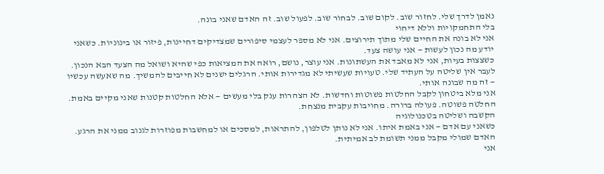נאמן לדרך שלי. לחזור שוב. לקום שוב. לבחור שוב. לפעול שוב. זה האדם שאני בונה.
בלי התחמקויות וללא דיחוי
אני לא בונה את החיים שלי מתוך תירוצים. אני לא מספר לעצמי סיפורים שמצדיקים דחיינות, פיזור או בינוניות. כשאני יודע מה נכון לעשות — אני עושה צעד.
כשצצות בעיות, אני לא מאבד את העשתונות. אני עוצר, נושם, רואה את המציאות כפי שהיא ושואל מה הצעד הבא הנכון. לעבר אין שליטה על העתיד שלי. טעויות שעשיתי לא מגדירות אותי. הרגלים ישנים לא חייבים להמשיך. מה שאעשה עכשיו — זה מה שבונה אותי.
אני מלא ביטחון לקבל החלטות פשוטות וחדשות. לא הצהרות ענק בלי מעשים — אלא החלטות קטנות שאני מקיים באמת. החלטה פשוטה. פעולה ברורה. מחויבות עקבית מנצחת.
הקשבה ושליטה בטכנולוגיה
כשאני עם אדם — אני באמת איתו. אני לא נותן לטלפון, להתראות, למסכים או למחשבות מפוזרות לגנוב ממני את הרגע. האדם שמולי מקבל ממני תשומת לב אמיתית.
אני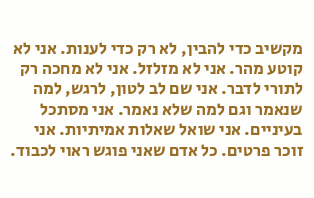מקשיב כדי להבין, לא רק כדי לענות. אני לא קוטע מהר. אני לא מזלזל. אני לא מחכה רק לתורי לדבר. אני שם לב לטון, לרגש, למה שנאמר וגם למה שלא נאמר. אני מסתכל בעיניים. אני שואל שאלות אמיתיות. אני זוכר פרטים. כל אדם שאני פוגש ראוי לכבוד.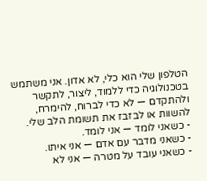הטלפון שלי הוא כלי, לא אדון. אני משתמש בטכנולוגיה כדי ללמוד, ליצור, לתקשר ולהתקדם — לא כדי לברוח, להימרח, להשוות או לבזבז את תשומת הלב שלי.
- כשאני לומד — אני לומד.
- כשאני מדבר עם אדם — אני איתו.
- כשאני עובד על מטרה — אני לא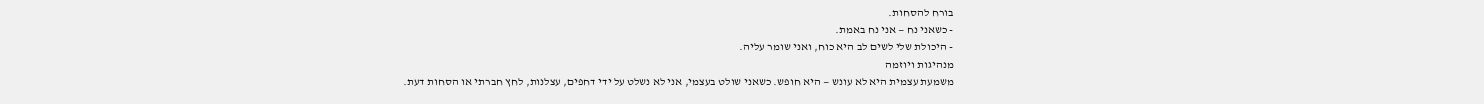בורח להסחות.
- כשאני נח — אני נח באמת.
- היכולת שלי לשים לב היא כוח, ואני שומר עליה.
מנהיגות ויוזמה
משמעת עצמית היא לא עונש — היא חופש. כשאני שולט בעצמי, אני לא נשלט על ידי דחפים, עצלנות, לחץ חברתי או הסחות דעת.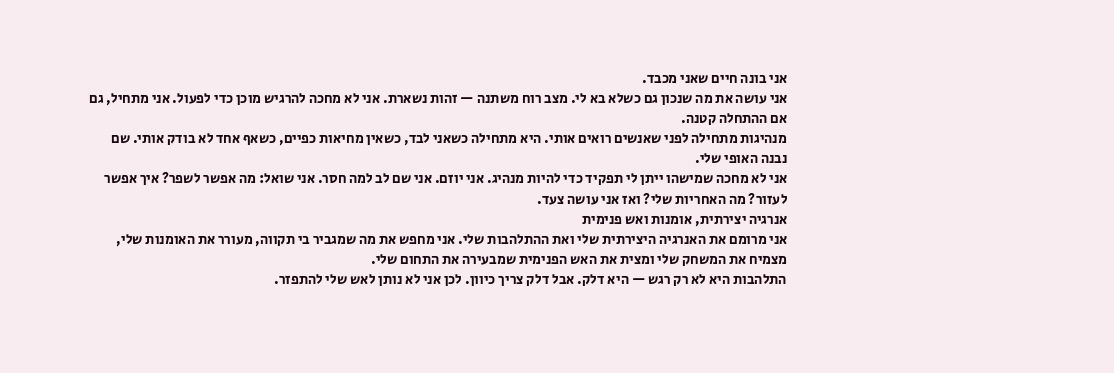אני בונה חיים שאני מכבד.
אני עושה את מה שנכון גם כשלא בא לי. מצב רוח משתנה — זהות נשארת. אני לא מחכה להרגיש מוכן כדי לפעול. אני מתחיל, גם אם ההתחלה קטנה.
מנהיגות מתחילה לפני שאנשים רואים אותי. היא מתחילה כשאני לבד, כשאין מחיאות כפיים, כשאף אחד לא בודק אותי. שם נבנה האופי שלי.
אני לא מחכה שמישהו ייתן לי תפקיד כדי להיות מנהיג. אני יוזם. אני שם לב למה חסר. אני שואל: מה אפשר לשפר? איך אפשר לעזור? מה האחריות שלי? ואז אני עושה צעד.
אנרגיה יצירתית, אומנות ואש פנימית
אני מרומם את האנרגיה היצירתית שלי ואת ההתלהבות שלי. אני מחפש את מה שמגביר בי תקווה, מעורר את האומנות שלי, מצמיח את המשחק שלי ומצית את האש הפנימית שמבעירה את התחום שלי.
התלהבות היא לא רק רגש — היא דלק. אבל דלק צריך כיוון. לכן אני לא נותן לאש שלי להתפזר.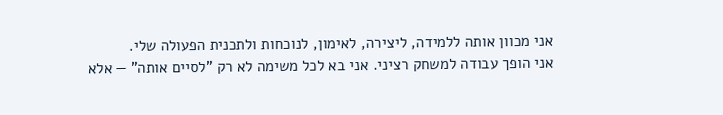אני מכוון אותה ללמידה, ליצירה, לאימון, לנוכחות ולתכנית הפעולה שלי.
אני הופך עבודה למשחק רציני. אני בא לכל משימה לא רק "לסיים אותה" — אלא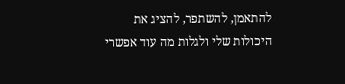להתאמן, להשתפר, להציג את היכולות שלי ולגלות מה עוד אפשרי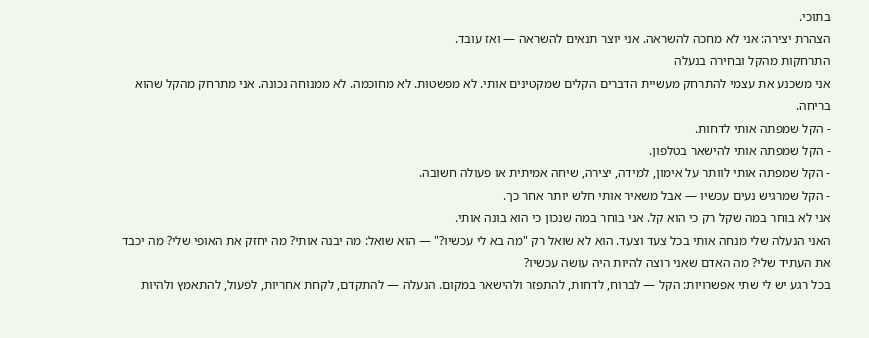בתוכי.
הצהרת יצירה: אני לא מחכה להשראה. אני יוצר תנאים להשראה — ואז עובד.
התרחקות מהקל ובחירה בנעלה
אני משכנע את עצמי להתרחק מעשיית הדברים הקלים שמקטינים אותי. לא מפשטות. לא מחוכמה. לא ממנוחה נכונה. אני מתרחק מהקל שהוא בריחה.
- הקל שמפתה אותי לדחות.
- הקל שמפתה אותי להישאר בטלפון.
- הקל שמפתה אותי לוותר על אימון, למידה, יצירה, שיחה אמיתית או פעולה חשובה.
- הקל שמרגיש נעים עכשיו — אבל משאיר אותי חלש יותר אחר כך.
אני לא בוחר במה שקל רק כי הוא קל. אני בוחר במה שנכון כי הוא בונה אותי.
האני הנעלה שלי מנחה אותי בכל צעד וצעד. הוא לא שואל רק "מה בא לי עכשיו?" — הוא שואל: מה יבנה אותי? מה יחזק את האופי שלי? מה יכבד את העתיד שלי? מה האדם שאני רוצה להיות היה עושה עכשיו?
בכל רגע יש לי שתי אפשרויות: הקל — לברוח, לדחות, להתפזר ולהישאר במקום. הנעלה — להתקדם, לקחת אחריות, לפעול, להתאמץ ולהיות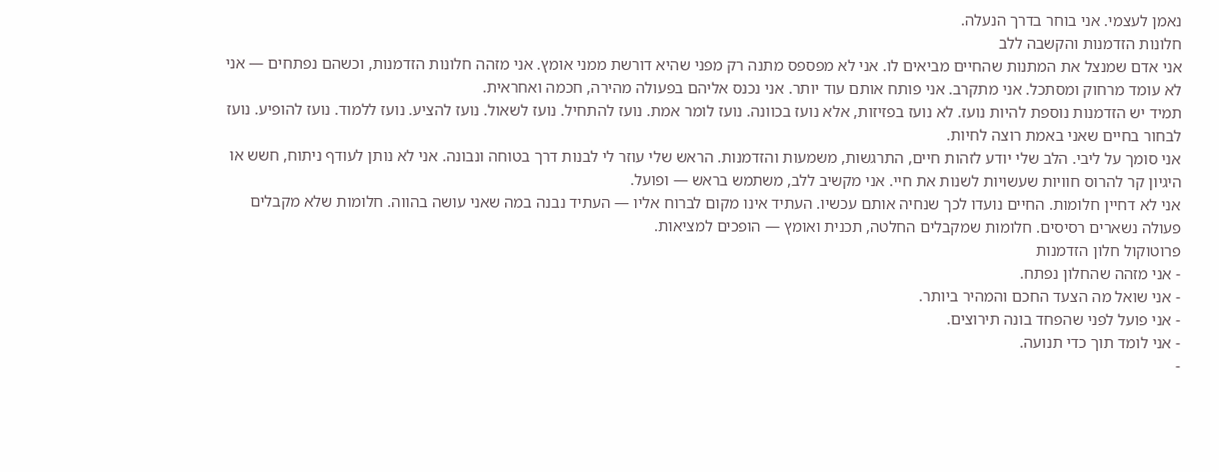נאמן לעצמי. אני בוחר בדרך הנעלה.
חלונות הזדמנות והקשבה ללב
אני אדם שמנצל את המתנות שהחיים מביאים לו. אני לא מפספס מתנה רק מפני שהיא דורשת ממני אומץ. אני מזהה חלונות הזדמנות, וכשהם נפתחים — אני לא עומד מרחוק ומסתכל. אני מתקרב. אני פותח אותם עוד יותר. אני נכנס אליהם בפעולה מהירה, חכמה ואחראית.
תמיד יש הזדמנות נוספת להיות נועז. לא נועז בפזיזות, אלא נועז בכוונה. נועז לומר אמת. נועז להתחיל. נועז לשאול. נועז להציע. נועז ללמוד. נועז להופיע. נועז לבחור בחיים שאני באמת רוצה לחיות.
אני סומך על ליבי. הלב שלי יודע לזהות חיים, התרגשות, משמעות והזדמנות. הראש שלי עוזר לי לבנות דרך בטוחה ונבונה. אני לא נותן לעודף ניתוח, חשש או היגיון קר להרוס חוויות שעשויות לשנות את חיי. אני מקשיב ללב, משתמש בראש — ופועל.
אני לא דחיין חלומות. החיים נועדו לכך שנחיה אותם עכשיו. העתיד אינו מקום לברוח אליו — העתיד נבנה במה שאני עושה בהווה. חלומות שלא מקבלים פעולה נשארים רסיסים. חלומות שמקבלים החלטה, תכנית ואומץ — הופכים למציאות.
פרוטוקול חלון הזדמנות
- אני מזהה שהחלון נפתח.
- אני שואל מה הצעד החכם והמהיר ביותר.
- אני פועל לפני שהפחד בונה תירוצים.
- אני לומד תוך כדי תנועה.
-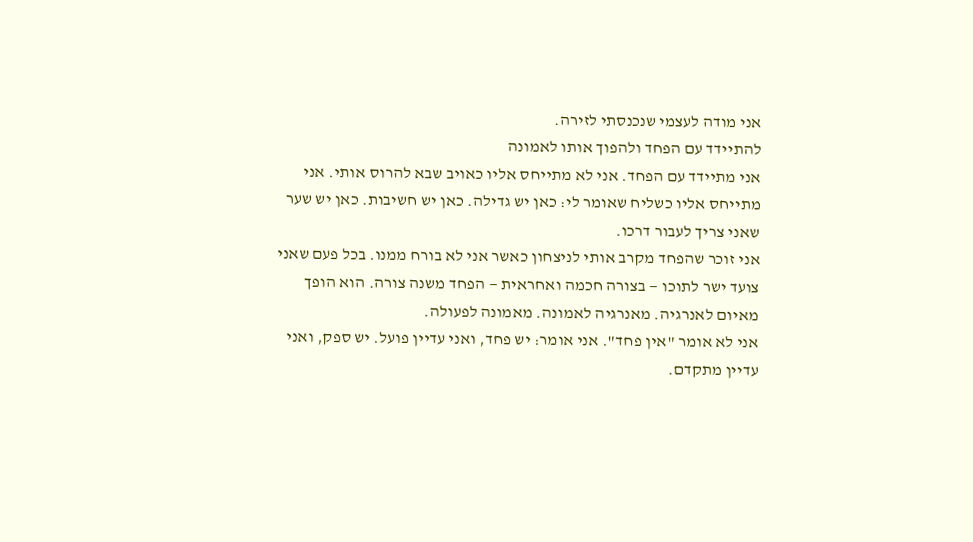אני מודה לעצמי שנכנסתי לזירה.
להתיידד עם הפחד ולהפוך אותו לאמונה
אני מתיידד עם הפחד. אני לא מתייחס אליו כאויב שבא להרוס אותי. אני מתייחס אליו כשליח שאומר לי: כאן יש גדילה. כאן יש חשיבות. כאן יש שער שאני צריך לעבור דרכו.
אני זוכר שהפחד מקרב אותי לניצחון כאשר אני לא בורח ממנו. בכל פעם שאני צועד ישר לתוכו — בצורה חכמה ואחראית — הפחד משנה צורה. הוא הופך מאיום לאנרגיה. מאנרגיה לאמונה. מאמונה לפעולה.
אני לא אומר "אין פחד". אני אומר: יש פחד, ואני עדיין פועל. יש ספק, ואני עדיין מתקדם.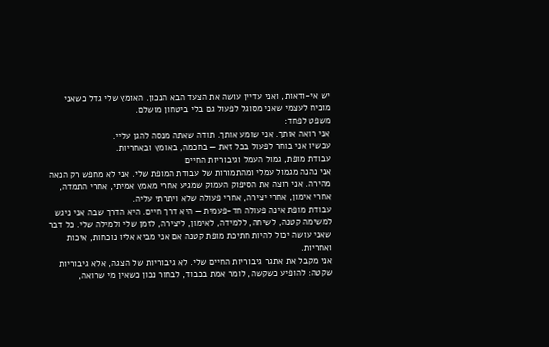יש אי-ודאות, ואני עדיין עושה את הצעד הבא הנכון. האומץ שלי גדל כשאני מוכיח לעצמי שאני מסוגל לפעול גם בלי ביטחון מושלם.
משפט לפחד:
אני רואה אותך. אני שומע אותך. תודה שאתה מנסה להגן עליי.
עכשיו אני בוחר לפעול בכל זאת — בחכמה, באומץ ובאחריות.
עבודת מופת, גמול העמל וגיבוריות החיים
אני נהנה מגמול עמלי ומהתמורות של עבודת המופת שלי. אני לא מחפש רק הנאה מהירה. אני רוצה את הסיפוק העמוק שמגיע אחרי מאמץ אמיתי, אחרי התמדה, אחרי אימון, אחרי יצירה, אחרי פעולה שלא ויתרתי עליה.
עבודת מופת אינה פעולה חד-פעמית — היא דרך חיים. היא הדרך שבה אני ניגש למשימה קטנה, לשיחה, ללמידה, לאימון, ליצירה, לזמן שלי ולמילה שלי. כל דבר שאני עושה יכול להיות חתיכת מופת קטנה אם אני מביא אליו נוכחות, איכות ואחריות.
אני מקבל את אתגר גיבוריות החיים שלי. לא גיבוריות של הצגה, אלא גיבוריות שקטה: להופיע כשקשה, לומר אמת בכבוד, לבחור נכון כשאין מי שרואה,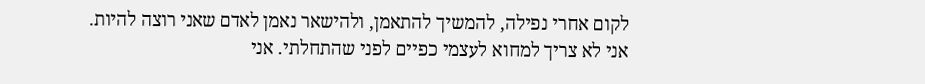לקום אחרי נפילה, להמשיך להתאמן, ולהישאר נאמן לאדם שאני רוצה להיות.
אני לא צריך למחוא לעצמי כפיים לפני שהתחלתי. אני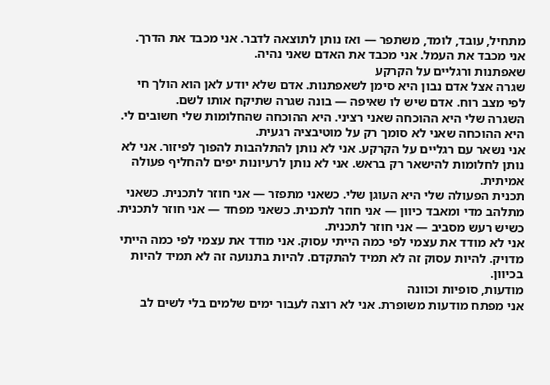מתחיל, עובד, לומד, משתפר — ואז נותן לתוצאה לדבר. אני מכבד את הדרך. אני מכבד את העמל. אני מכבד את האדם שאני נהיה.
שאפתנות ורגליים על הקרקע
שגרה אצל אדם נבון היא סימן לשאפתנות. אדם שלא יודע לאן הוא הולך חי לפי מצב רוח. אדם שיש לו שאיפה — בונה שגרה שתיקח אותו לשם.
השגרה שלי היא ההוכחה שאני רציני. היא ההוכחה שהחלומות שלי חשובים לי. היא ההוכחה שאני לא סומך רק על מוטיבציה רגעית.
אני נשאר עם רגליים על הקרקע. אני לא נותן להתלהבות להפוך לפיזור. אני לא נותן לחלומות להישאר רק בראש. אני לא נותן לרעיונות יפים להחליף פעולה אמיתית.
תכנית הפעולה שלי היא העוגן שלי. כשאני מתפזר — אני חוזר לתכנית. כשאני מתלהב מדי ומאבד כיוון — אני חוזר לתכנית. כשאני מפחד — אני חוזר לתכנית. כשיש רעש מסביב — אני חוזר לתכנית.
אני לא מודד את עצמי לפי כמה הייתי עסוק. אני מודד את עצמי לפי כמה הייתי מדויק. להיות עסוק זה לא תמיד להתקדם. להיות בתנועה זה לא תמיד להיות בכיוון.
מודעות, סופיות וכוונה
אני מפתח מודעות משופרת. אני לא רוצה לעבור ימים שלמים בלי לשים לב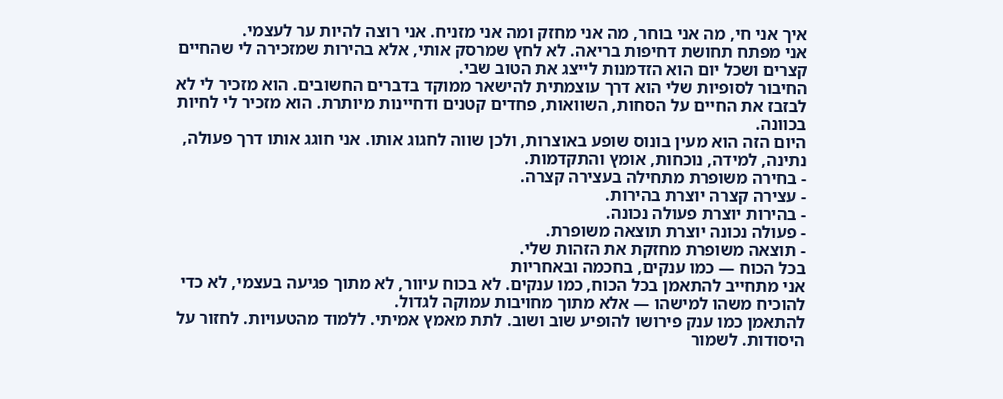איך אני חי, מה אני בוחר, מה אני מחזק ומה אני מזניח. אני רוצה להיות ער לעצמי.
אני מפתח תחושת דחיפות בריאה. לא לחץ שמרסק אותי, אלא בהירות שמזכירה לי שהחיים קצרים ושכל יום הוא הזדמנות לייצג את הטוב שבי.
החיבור לסופיות שלי הוא דרך עוצמתית להישאר ממוקד בדברים החשובים. הוא מזכיר לי לא לבזבז את החיים על הסחות, השוואות, פחדים קטנים ודחיינות מיותרת. הוא מזכיר לי לחיות בכוונה.
היום הזה הוא מעין בונוס שופע באוצרות, ולכן שווה לחגוג אותו. אני חוגג אותו דרך פעולה, נתינה, למידה, נוכחות, אומץ והתקדמות.
- בחירה משופרת מתחילה בעצירה קצרה.
- עצירה קצרה יוצרת בהירות.
- בהירות יוצרת פעולה נכונה.
- פעולה נכונה יוצרת תוצאה משופרת.
- תוצאה משופרת מחזקת את הזהות שלי.
בכל הכוח — כמו ענקים, בחכמה ובאחריות
אני מתחייב להתאמן בכל הכוח, כמו ענקים. לא בכוח עיוור, לא מתוך פגיעה בעצמי, לא כדי להוכיח משהו למישהו — אלא מתוך מחויבות עמוקה לגדול.
להתאמן כמו ענק פירושו להופיע שוב ושוב. לתת מאמץ אמיתי. ללמוד מהטעויות. לחזור על היסודות. לשמור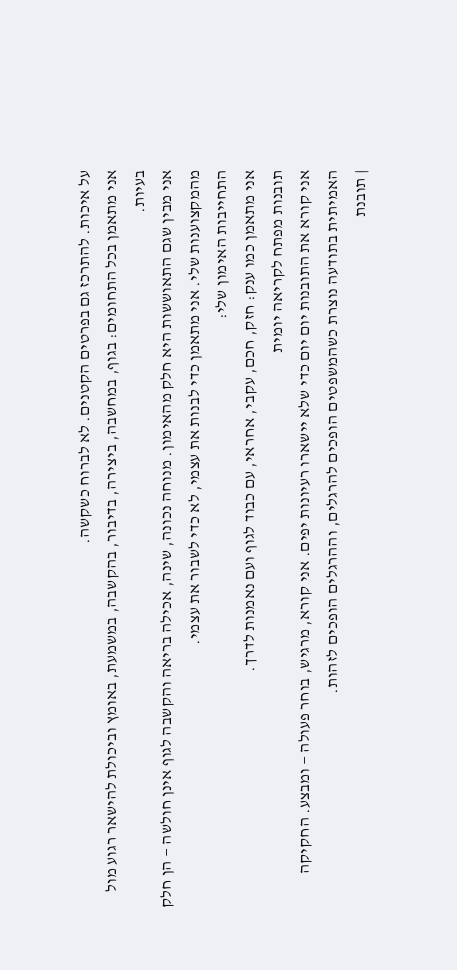על איכות. להתרכז גם בפרטים הקטנים. לא לברוח כשקשה.
אני מתאמן בכל התחומים: בגוף, במחשבה, ביצירה, בדיבור, בהקשבה, במשמעת, באומץ וביכולת להישאר רגוע מול בעיות.
אני מבין שגם התאוששות היא חלק מהאימון. מנוחה נכונה, שינה, אכילה בריאה והקשבה לגוף אינן חולשה — הן חלק מהמקצוענות שלי. אני מתאמן כדי לבנות את עצמי, לא כדי לשבור את עצמי.
התחייבות האימון שלי:
אני מתאמן כמו ענק: חזק, חכם, עקבי, אחראי, עם כבוד לגוף ועם נאמנות לדרך.
תובנות מפתח לקריאה יומית
אני קורא את התובנות יום יום כדי שלא יישארו רעיונות יפים. אני קורא, מרגיש, בוחר פעולה — ומבצע. החקיקה האמיתית בתודעה נוצרת כשהמשפטים הופכים להרגלים, וההרגלים הופכים לזהות.
| תובנת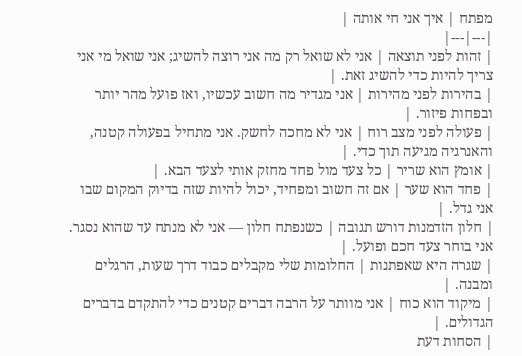מפתח | איך אני חי אותה |
|---|---|
| זהות לפני תוצאה | אני לא שואל רק מה אני רוצה להשיג; אני שואל מי אני צריך להיות כדי להשיג זאת. |
| בהירות לפני מהירות | אני מגדיר מה חשוב עכשיו, ואז פועל מהר יותר ובפחות פיזור. |
| פעולה לפני מצב רוח | אני לא מחכה לחשק. אני מתחיל בפעולה קטנה, והאנרגיה מגיעה תוך כדי. |
| אומץ הוא שריר | כל צעד מול פחד מחזק אותי לצעד הבא. |
| פחד הוא שער | אם זה חשוב ומפחיד, יכול להיות שזה בדיוק המקום שבו אני גדל. |
| חלון הזדמנות דורש תגובה | כשנפתח חלון — אני לא מנתח עד שהוא נסגר. אני בוחר צעד חכם ופועל. |
| שגרה היא שאפתנות | החלומות שלי מקבלים כבוד דרך שעות, הרגלים ומבנה. |
| מיקוד הוא כוח | אני מוותר על הרבה דברים קטנים כדי להתקדם בדברים הגדולים. |
| הסחות דעת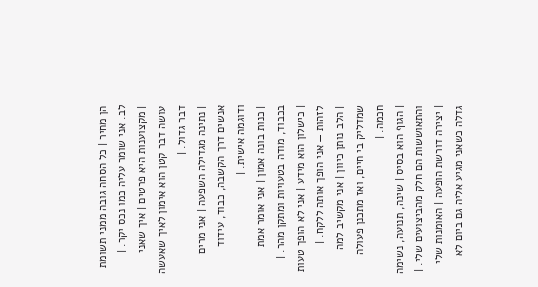הן מחיר | כל הסחה גובה ממני תשומת לב. אני שומר עליה כמו נכס יקר. |
| מקצוענות היא פרטים | איך שאני עושה דבר קטן הוא אימון לאיך שאעשה דבר גדול. |
| נתינה מגדילה השפעה | אני מרים אנשים דרך הקשבה, כבוד, עידוד ודוגמה אישית. |
| כנות בונה אמון | אני אומר אמת בכבוד, מודה בטעויות ומתקן מהר. |
| כישלון הוא מידע | אני לא הופך טעות לזהות — אני הופך אותה ללקח. |
| הלב נותן כיוון | אני מקשיב למה שמדליק בי חיים, ואז מתכנן פעולה חכמה. |
| הגוף הוא בסיס | שינה, תנועה, נשימה והתאוששות הם חלק מהביצועים שלי. |
| יצירה דורשת הופעה | האומנות שלי גדלה כשאני מגיע אליה גם ביום לא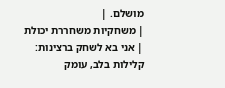מושלם. |
| משחקיות משחררת יכולת | אני בא לשחק ברצינות: קלילות בלב, עומק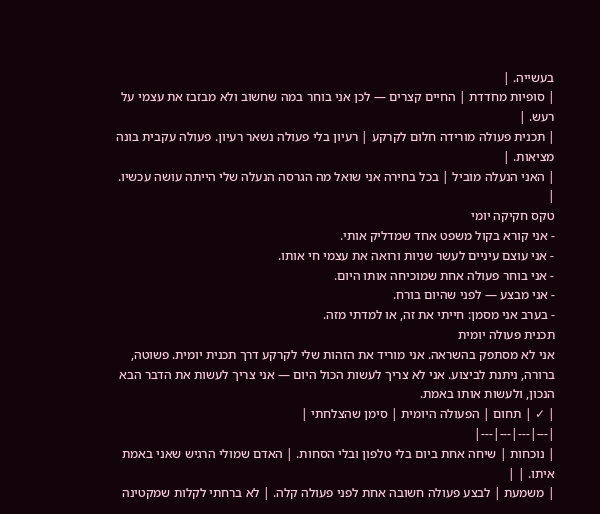בעשייה. |
| סופיות מחדדת | החיים קצרים — לכן אני בוחר במה שחשוב ולא מבזבז את עצמי על רעש. |
| תכנית פעולה מורידה חלום לקרקע | רעיון בלי פעולה נשאר רעיון. פעולה עקבית בונה מציאות. |
| האני הנעלה מוביל | בכל בחירה אני שואל מה הגרסה הנעלה שלי הייתה עושה עכשיו. |
טקס חקיקה יומי
- אני קורא בקול משפט אחד שמדליק אותי.
- אני עוצם עיניים לעשר שניות ורואה את עצמי חי אותו.
- אני בוחר פעולה אחת שמוכיחה אותו היום.
- אני מבצע — לפני שהיום בורח.
- בערב אני מסמן: חייתי את זה, או למדתי מזה.
תכנית פעולה יומית
אני לא מסתפק בהשראה. אני מוריד את הזהות שלי לקרקע דרך תכנית יומית. פשוטה, ברורה, ניתנת לביצוע. אני לא צריך לעשות הכול היום — אני צריך לעשות את הדבר הבא הנכון, ולעשות אותו באמת.
| ✓ | תחום | הפעולה היומית | סימן שהצלחתי |
|---|---|---|---|
| נוכחות | שיחה אחת ביום בלי טלפון ובלי הסחות. | האדם שמולי הרגיש שאני באמת איתו. | |
| משמעת | לבצע פעולה חשובה אחת לפני פעולה קלה. | לא ברחתי לקלות שמקטינה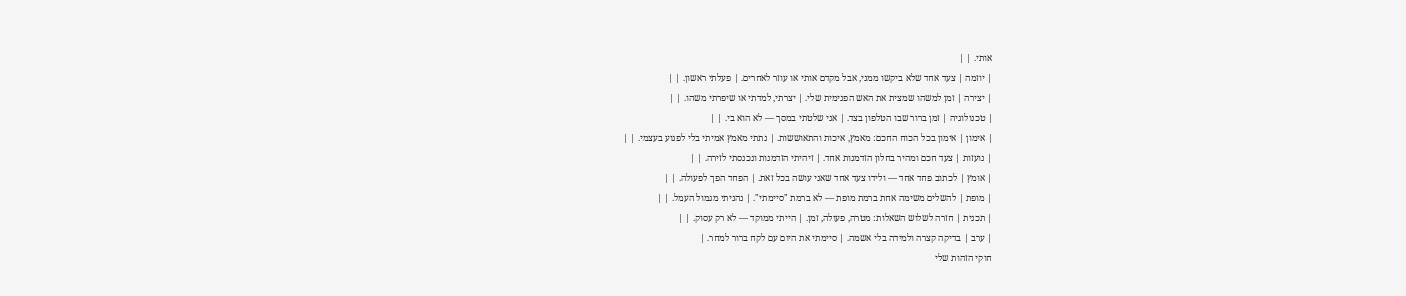אותי. | |
| יוזמה | צעד אחד שלא ביקשו ממני, אבל מקדם אותי או עוזר לאחרים. | פעלתי ראשון. | |
| יצירה | זמן למשהו שמצית את האש הפנימית שלי. | יצרתי, למדתי או שיפרתי משהו. | |
| טכנולוגיה | זמן ברור שבו הטלפון בצד. | אני שלטתי במסך — לא הוא בי. | |
| אימון | אימון בכל הכוח החכם: מאמץ, איכות והתאוששות. | נתתי מאמץ אמיתי בלי לפגוע בעצמי. | |
| נועזות | צעד חכם ומהיר בחלון הזדמנות אחד. | זיהיתי הזדמנות ונכנסתי לזירה. | |
| אומץ | לכתוב פחד אחד — ולידו צעד אחד שאני עושה בכל זאת. | הפחד הפך לפעולה. | |
| מופת | להשלים משימה אחת ברמת מופת — לא ברמת "סיימתי". | נהניתי מגמול העמל. | |
| תכנית | חזרה לשלוש השאלות: מטרה, פעולה, זמן. | הייתי ממוקד — לא רק עסוק. | |
| ערב | בדיקה קצרה ולמידה בלי אשמה. | סיימתי את היום עם לקח ברור למחר. |
חוקי הזהות שלי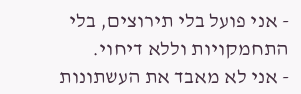- אני פועל בלי תירוצים, בלי התחמקויות וללא דיחוי.
- אני לא מאבד את העשתונות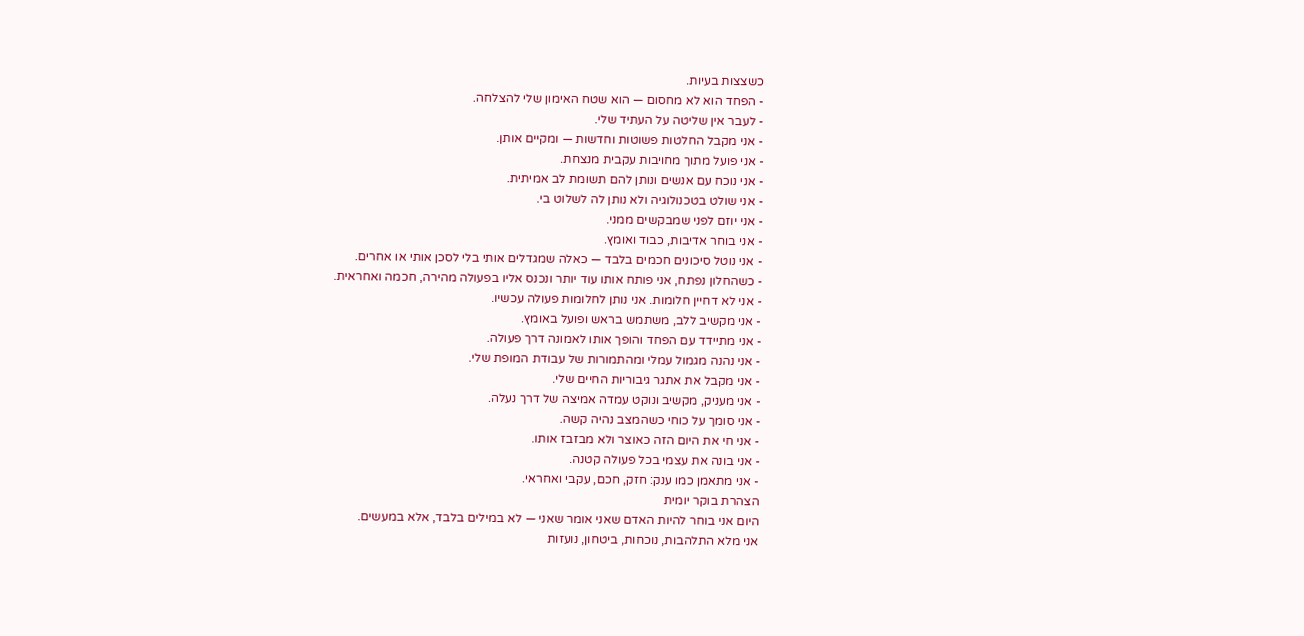כשצצות בעיות.
- הפחד הוא לא מחסום — הוא שטח האימון שלי להצלחה.
- לעבר אין שליטה על העתיד שלי.
- אני מקבל החלטות פשוטות וחדשות — ומקיים אותן.
- אני פועל מתוך מחויבות עקבית מנצחת.
- אני נוכח עם אנשים ונותן להם תשומת לב אמיתית.
- אני שולט בטכנולוגיה ולא נותן לה לשלוט בי.
- אני יוזם לפני שמבקשים ממני.
- אני בוחר אדיבות, כבוד ואומץ.
- אני נוטל סיכונים חכמים בלבד — כאלה שמגדלים אותי בלי לסכן אותי או אחרים.
- כשהחלון נפתח, אני פותח אותו עוד יותר ונכנס אליו בפעולה מהירה, חכמה ואחראית.
- אני לא דחיין חלומות. אני נותן לחלומות פעולה עכשיו.
- אני מקשיב ללב, משתמש בראש ופועל באומץ.
- אני מתיידד עם הפחד והופך אותו לאמונה דרך פעולה.
- אני נהנה מגמול עמלי ומהתמורות של עבודת המופת שלי.
- אני מקבל את אתגר גיבוריות החיים שלי.
- אני מעניק, מקשיב ונוקט עמדה אמיצה של דרך נעלה.
- אני סומך על כוחי כשהמצב נהיה קשה.
- אני חי את היום הזה כאוצר ולא מבזבז אותו.
- אני בונה את עצמי בכל פעולה קטנה.
- אני מתאמן כמו ענק: חזק, חכם, עקבי ואחראי.
הצהרת בוקר יומית
היום אני בוחר להיות האדם שאני אומר שאני — לא במילים בלבד, אלא במעשים.
אני מלא התלהבות, נוכחות, ביטחון, נועזות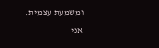ומשמעת עצמית.
אני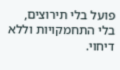פועל בלי תירוצים, בלי התחמקויות וללא דיחוי.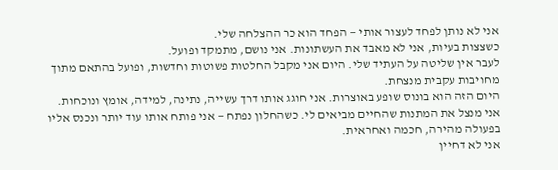אני לא נותן לפחד לעצור אותי — הפחד הוא כר ההצלחה שלי.
כשצצות בעיות, אני לא מאבד את העשתונות. אני נושם, מתמקד ופועל.
לעבר אין שליטה על העתיד שלי. היום אני מקבל החלטות פשוטות וחדשות, ופועל בהתאם מתוך מחויבות עקבית מנצחת.
היום הזה הוא בונוס שופע באוצרות. אני חוגג אותו דרך עשייה, נתינה, למידה, אומץ ונוכחות.
אני מנצל את המתנות שהחיים מביאים לי. כשהחלון נפתח — אני פותח אותו עוד יותר ונכנס אליו בפעולה מהירה, חכמה ואחראית.
אני לא דחיין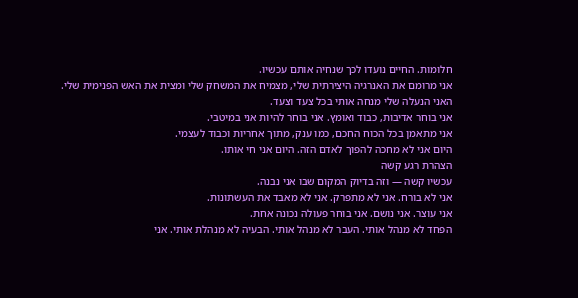חלומות. החיים נועדו לכך שנחיה אותם עכשיו.
אני מרומם את האנרגיה היצירתית שלי, מצמיח את המשחק שלי ומצית את האש הפנימית שלי.
האני הנעלה שלי מנחה אותי בכל צעד וצעד.
אני בוחר אדיבות, כבוד ואומץ. אני בוחר להיות אני במיטבי.
אני מתאמן בכל הכוח החכם, כמו ענק, מתוך אחריות וכבוד לעצמי.
היום אני לא מחכה להפוך לאדם הזה. היום אני חי אותו.
הצהרת רגע קשה
עכשיו קשה — וזה בדיוק המקום שבו אני נבנה.
אני לא בורח. אני לא מתפרק. אני לא מאבד את העשתונות.
אני עוצר. אני נושם. אני בוחר פעולה נכונה אחת.
הפחד לא מנהל אותי. העבר לא מנהל אותי. הבעיה לא מנהלת אותי. אני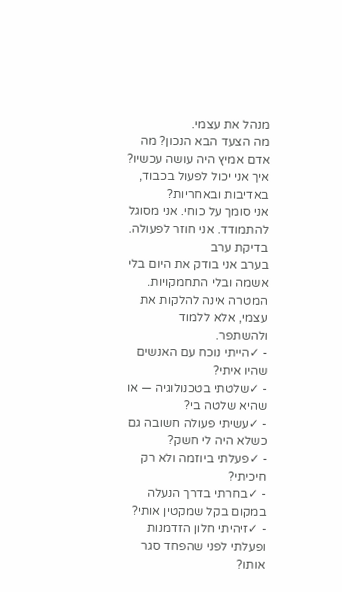מנהל את עצמי.
מה הצעד הבא הנכון? מה אדם אמיץ היה עושה עכשיו? איך אני יכול לפעול בכבוד, באדיבות ובאחריות?
אני סומך על כוחי. אני מסוגל להתמודד. אני חוזר לפעולה.
בדיקת ערב
בערב אני בודק את היום בלי אשמה ובלי התחמקויות. המטרה אינה להלקות את עצמי, אלא ללמוד ולהשתפר.
- ✓הייתי נוכח עם האנשים שהיו איתי?
- ✓שלטתי בטכנולוגיה — או שהיא שלטה בי?
- ✓עשיתי פעולה חשובה גם כשלא היה לי חשק?
- ✓פעלתי ביוזמה ולא רק חיכיתי?
- ✓בחרתי בדרך הנעלה במקום בקל שמקטין אותי?
- ✓זיהיתי חלון הזדמנות ופעלתי לפני שהפחד סגר אותו?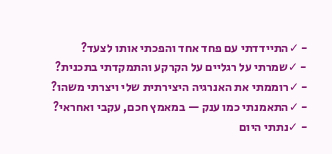- ✓התיידדתי עם פחד אחד והפכתי אותו לצעד?
- ✓שמרתי על רגליים על הקרקע והתמקדתי בתכנית?
- ✓רוממתי את האנרגיה היצירתית שלי ויצרתי משהו?
- ✓התאמנתי כמו ענק — במאמץ חכם, עקבי ואחראי?
- ✓נתתי היום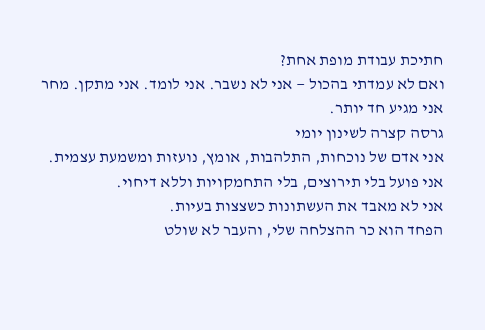חתיכת עבודת מופת אחת?
ואם לא עמדתי בהכול — אני לא נשבר. אני לומד. אני מתקן. מחר אני מגיע חד יותר.
גרסה קצרה לשינון יומי
אני אדם של נוכחות, התלהבות, אומץ, נועזות ומשמעת עצמית.
אני פועל בלי תירוצים, בלי התחמקויות וללא דיחוי.
אני לא מאבד את העשתונות כשצצות בעיות.
הפחד הוא כר ההצלחה שלי, והעבר לא שולט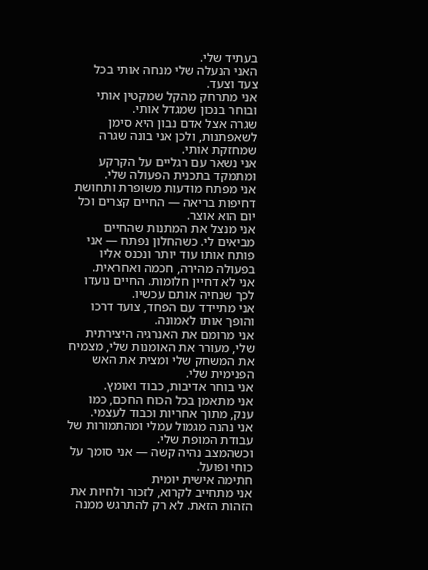בעתיד שלי.
האני הנעלה שלי מנחה אותי בכל צעד וצעד.
אני מתרחק מהקל שמקטין אותי ובוחר בנכון שמגדל אותי.
שגרה אצל אדם נבון היא סימן לשאפתנות, ולכן אני בונה שגרה שמחזקת אותי.
אני נשאר עם רגליים על הקרקע ומתמקד בתכנית הפעולה שלי.
אני מפתח מודעות משופרת ותחושת דחיפות בריאה — החיים קצרים וכל יום הוא אוצר.
אני מנצל את המתנות שהחיים מביאים לי. כשהחלון נפתח — אני פותח אותו עוד יותר ונכנס אליו בפעולה מהירה, חכמה ואחראית.
אני לא דחיין חלומות. החיים נועדו לכך שנחיה אותם עכשיו.
אני מתיידד עם הפחד, צועד דרכו והופך אותו לאמונה.
אני מרומם את האנרגיה היצירתית שלי, מעורר את האומנות שלי, מצמיח את המשחק שלי ומצית את האש הפנימית שלי.
אני בוחר אדיבות, כבוד ואומץ.
אני מתאמן בכל הכוח החכם, כמו ענק, מתוך אחריות וכבוד לעצמי.
אני נהנה מגמול עמלי ומהתמורות של עבודת המופת שלי.
וכשהמצב נהיה קשה — אני סומך על כוחי ופועל.
חתימה אישית יומית
אני מתחייב לקרוא, לזכור ולחיות את הזהות הזאת. לא רק להתרגש ממנה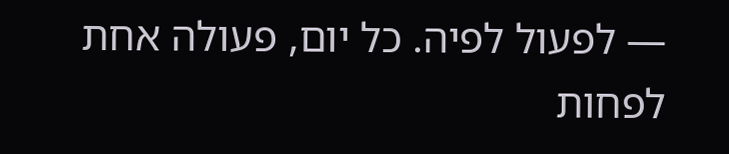— לפעול לפיה. כל יום, פעולה אחת לפחות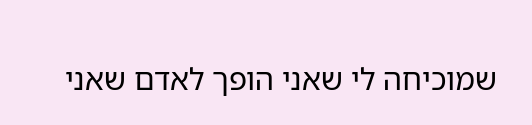שמוכיחה לי שאני הופך לאדם שאני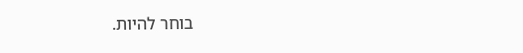בוחר להיות.